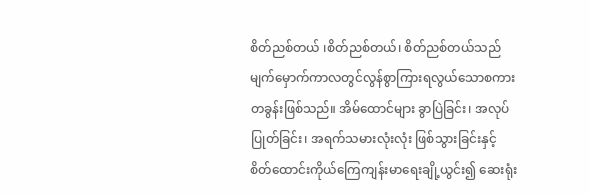စိတ်ညစ်တယ် ၊စိတ်ညစ်တယ်၊ စိတ်ညစ်တယ်သည် မျက်မှောက်ကာလတွင်လွန်စွာကြားရလွယ်သောစကားတခွန်းဖြစ်သည်။ အိမ်ထောင်များ ခွာပြဲခြင်း၊ အလုပ်ပြုတ်ခြင်း၊ အရက်သမားလုံးလုံး ဖြစ်သွားခြင်းနှင့် စိတ်ထောင်းကိုယ်ကြေကျန်းမာရေးချို့ယွင်း၍ ဆေးရုံး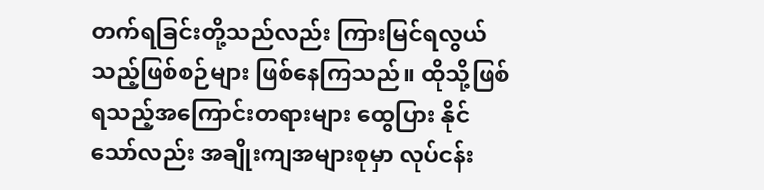တက်ရခြင်းတို့သည်လည်း ကြားမြင်ရလွယ်သည့်ဖြစ်စဉ်များ ဖြစ်နေကြသည်။ ထိုသို့ဖြစ်ရသည့်အကြောင်းတရားများ ထွေပြား နိုင်သော်လည်း အချိုးကျအများစုမှာ လုပ်ငန်း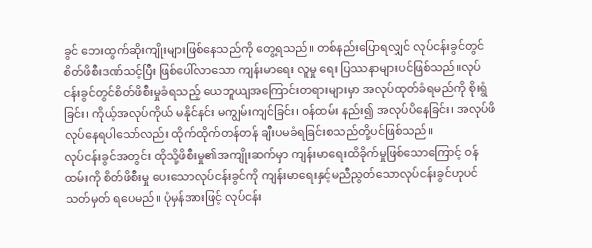ခွင် ဘေးထွက်ဆိုးကျိုးများဖြစ်နေသည်ကို တွေ့ရသည်။ တစ်နည်းပြောရလျှင် လုပ်ငန်းခွင်တွင် စိတ်ဖိစီးဒဏ်သင့်ပြီး ဖြစ်ပေါ်လာသော ကျန်းမာရေး လူမှု ရေး ပြဿနာများပင်ဖြစ်သည်။လုပ်ငန်းခွင်တွင်စိတ်ဖိစီးမှုခံရသည့် ယေဘူယျအကြောင်းတရားများမှာ အလုပ်ထုတ်ခံရမည်ကို စိုးရွံခြင်း၊ ကိုယ့်အလုပ်ကိုယ် မနိုင်နင်း မကျွမ်းကျင်ခြင်း၊ ဝန်ထမ်း နည်း၍ အလုပ်ပိနေခြင်း၊ အလုပ်ဖိ လုပ်နေရပါသော်လည်း ထိုက်ထိုက်တန်တန် ချီးပမခံရခြင်းစသည်တို့ပင်ဖြစ်သည်။
လုပ်ငန်းခွင်အတွင်း ထိုသို့ဖိစီးမှု၏အကျိုးဆက်မှာ ကျန်းမာရေးထိခိုက်မှုဖြစ်သောကြောင့် ဝန်ထမ်းကို စိတ်ဖိစီးမှု ပေးသောလုပ်ငန်းခွင်ကို ကျန်းမာရေးနှင့်မညီညွတ်သောလုပ်ငန်းခွင်ဟုပင် သတ်မှတ် ရပေမည်။ ပုံမှန်အားဖြင့် လုပ်ငန်း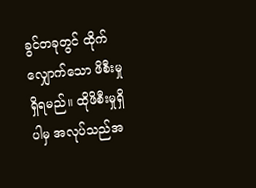ခွင်တခုတွင် ထိုက်လျှောက်သော ဖိစီးမှုရှိရမည်။ ထိုဖိစီးမှုရှိပါမှ အလုပ်သည်အ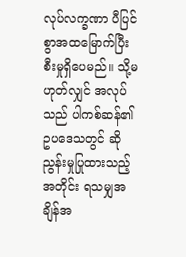လုပ်လက္ခဏာ ပီပြင်စွာအထမြောက်ပြီးစီးမှုရှိပေမည်။ သို့မဟုတ်လျှင် အလုပ်သည် ပါကစ်ဆန်၏ ဥပဒေသတွင် ဆိုညွန်းမှုပြုထားသည့်အတိုင်း ရသမျှအချိန်အ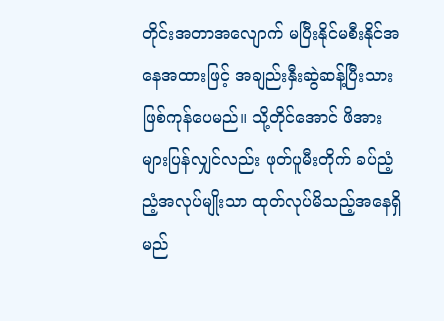တိုင်းအတာအလျောက် မပြီးနိုင်မစီးနိုင်အနေအထားဖြင့် အချည်းနှီးဆွဲဆန့်ပြီးသားဖြစ်ကုန်ပေမည်။ သို့တိုင်အောင် ဖိအား များပြန်လျှင်လည်း ဖုတ်ပူမီးတိုက် ခပ်ညံ့ညံ့အလုပ်မျိုးသာ ထုတ်လုပ်မိသည့်အနေရှိမည်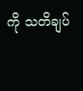ကို သတိချပ်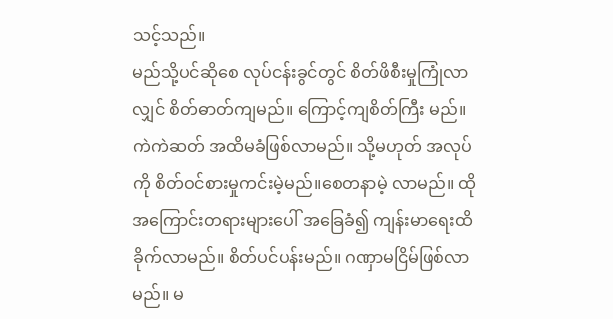သင့်သည်။
မည်သို့ပင်ဆိုစေ လုပ်ငန်းခွင်တွင် စိတ်ဖိစီးမှုကြုံလာလျှင် စိတ်ဓာတ်ကျမည်။ ကြောင့်ကျစိတ်ကြီး မည်။ ကဲကဲဆတ် အထိမခံဖြစ်လာမည်။ သို့မဟုတ် အလုပ်ကို စိတ်ဝင်စားမှုကင်းမဲ့မည်။စေတနာမဲ့ လာမည်။ ထိုအကြောင်းတရားများပေါ် အခြေခံ၍ ကျန်းမာရေးထိခိုက်လာမည်။ စိတ်ပင်ပန်းမည်။ ဂဏှာမငြိမ်ဖြစ်လာမည်။ မ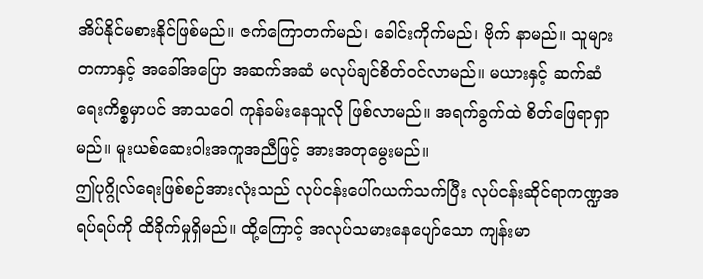အိပ်နိုင်မစားနိုင်ဖြစ်မည်။ ဇက်ကြောတက်မည်၊ ခေါင်းကိုက်မည်၊ ဗိုက် နာမည်။ သူများတကာနှင့် အခေါ်အပြော အဆက်အဆံ မလုပ်ချင်စိတ်ဝင်လာမည်။ မယားနှင့် ဆက်ဆံရေးကိစ္စမှာပင် အာသဝေါ ကုန်ခမ်းနေသူလို ဖြစ်လာမည်။ အရက်ခွက်ထဲ စိတ်ဖြေရာရှာမည်။ မူးယစ်ဆေးဝါးအကူအညီဖြင့် အားအတုမွေးမည်။
ဤပုဂ္ဂိုလ်ရေးဖြစ်စဉ်အားလုံးသည် လုပ်ငန်းပေါ်ဂယက်သက်ပြီး လုပ်ငန်းဆိုင်ရာကဏ္ဍအရပ်ရပ်ကို ထိခိုက်မှုရှိမည်။ ထို့ကြောင့် အလုပ်သမားနေပျော်သော ကျန်းမာ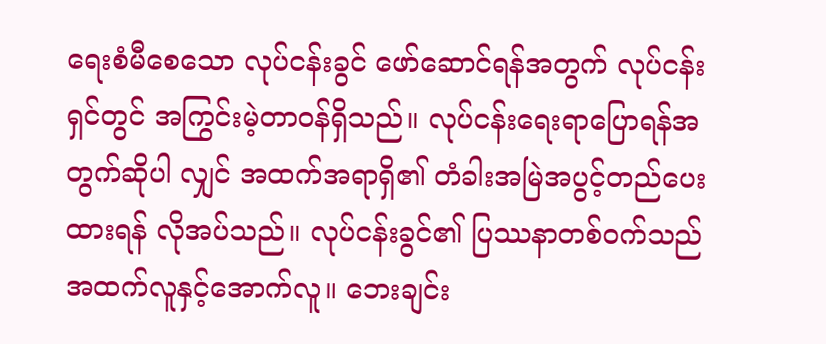ရေးစံမီစေသော လုပ်ငန်းခွင် ဖော်ဆောင်ရန်အတွက် လုပ်ငန်းရှင်တွင် အကြွင်းမဲ့တာဝန်ရှိသည်။ လုပ်ငန်းရေးရာပြောရန်အတွက်ဆိုပါ လျှင် အထက်အရာရှိ၏ တံခါးအမြဲအပွင့်တည်ပေးထားရန် လိုအပ်သည်။ လုပ်ငန်းခွင်၏ ပြဿနာတစ်ဝက်သည် အထက်လူနှင့်အောက်လူ။ ဘေးချင်း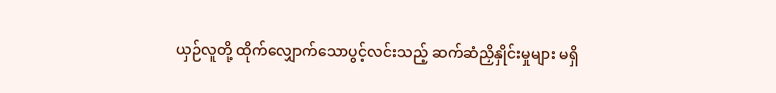ယှဉ်လူတို့ ထိုက်လျှောက်သောပွင့်လင်းသည့် ဆက်ဆံညှိနှိုင်းမှုများ မရှိ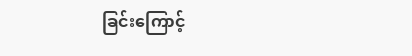ခြင်းကြောင့်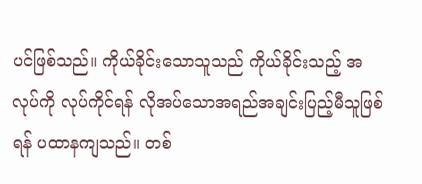ပင်ဖြစ်သည်။ ကိုယ်ခိုင်းသောသူသည် ကိုယ်ခိုင်းသည့် အလုပ်ကို လုပ်ကိုင်ရန် လိုအပ်သောအရည်အချင်းပြည့်မီသူဖြစ်ရန် ပထာနကျသည်။ တစ်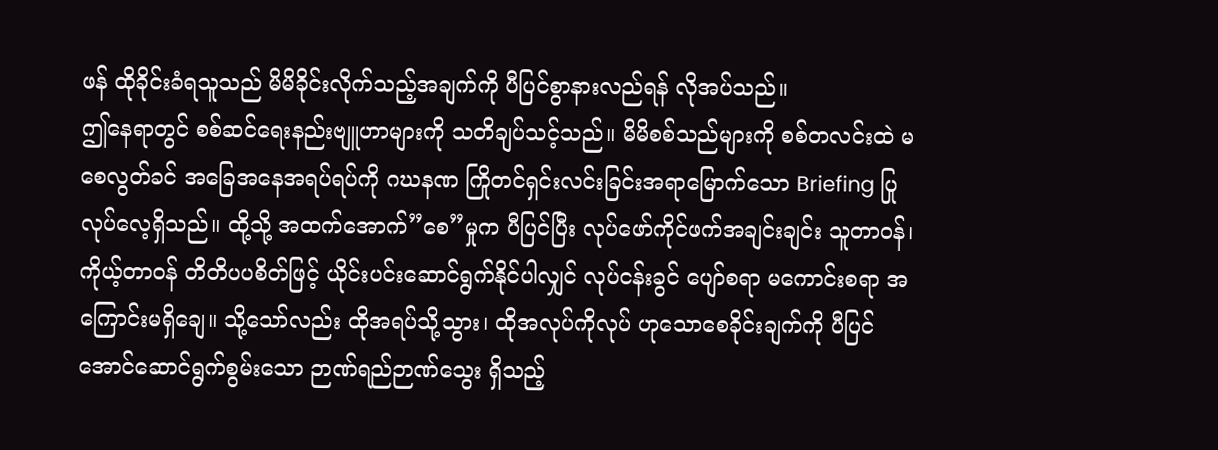ဖန် ထိုခိုင်းခံရသူသည် မိမိခိုင်းလိုက်သည့်အချက်ကို ပီပြင်စွာနားလည်ရန် လိုအပ်သည်။
ဤနေရာတွင် စစ်ဆင်ရေးနည်းဗျူဟာများကို သတိချပ်သင့်သည်။ မိမိစစ်သည်များကို စစ်တလင်းထဲ မစေလွတ်ခင် အခြေအနေအရပ်ရပ်ကို ဂဃနဏ ကြိုတင်ရှင်းလင်းခြင်းအရာမြောက်သော Briefing ပြုလုပ်လေ့ရှိသည်။ ထို့သို့ အထက်အောက်”စေ”မှုက ပီပြင်ပြီး လုပ်ဖော်ကိုင်ဖက်အချင်းချင်း သူတာဝန်၊ ကိုယ့်တာဝန် တိတိပပစိတ်ဖြင့် ယိုင်းပင်းဆောင်ရွက်နိုင်ပါလျှင် လုပ်ငန်းခွင် ပျော်စရာ မကောင်းစရာ အကြောင်းမရှိချေ။ သို့သော်လည်း ထိုအရပ်သို့သွား၊ ထိုအလုပ်ကိုလုပ် ဟုသောစေခိုင်းချက်ကို ပီပြင်အောင်ဆောင်ရွက်စွမ်းသော ဉာဏ်ရည်ဉာဏ်သွေး ရှိသည့်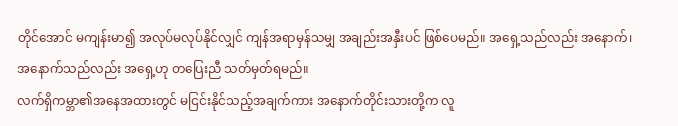တိုင်အောင် မကျန်းမာ၍ အလုပ်မလုပ်နိုင်လျှင် ကျန်အရာမှန်သမျှ အချည်းအနှီးပင် ဖြစ်ပေမည်။ အရှေ့သည်လည်း အနောက်၊ အနောက်သည်လည်း အရှေ့ဟု တပြေးညီ သတ်မှတ်ရမည်။
လက်ရှိကမ္ဘာ၏အနေအထားတွင် မငြင်းနိုင်သည့်အချက်ကား အနောက်တိုင်းသားတို့က လူ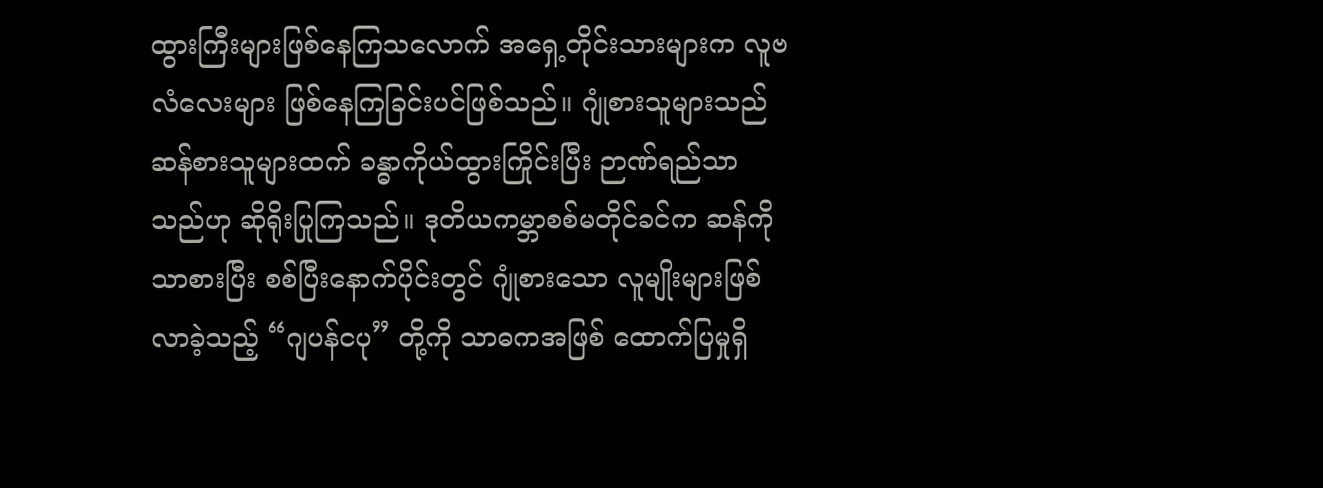ထွားကြီးများဖြစ်နေကြသလောက် အရှေ့တိုင်းသားများက လူဗလံလေးများ ဖြစ်နေကြခြင်းပင်ဖြစ်သည်။ ဂျုံစားသူများသည် ဆန်စားသူများထက် ခန္ဓာကိုယ်ထွားကြိုင်းပြီး ဉာဏ်ရည်သာသည်ဟု ဆိုရိုးပြုကြသည်။ ဒုတိယကမ္ဘာစစ်မတိုင်ခင်က ဆန်ကိုသာစားပြီး စစ်ပြီးနောက်ပိုင်းတွင် ဂျုံစားသော လူမျိုးများဖြစ်လာခဲ့သည့် “ဂျပန်ငပု” တို့ကို သာဓကအဖြစ် ထောက်ပြမှုရှိ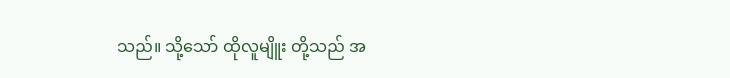သည်။ သို့သော် ထိုလူမျိူး တို့သည် အ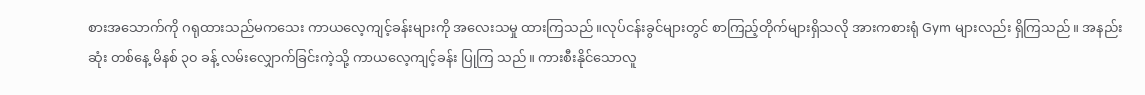စားအသောက်ကို ဂရုထားသည်မကသေး ကာယလေ့ကျင့်ခန်းများကို အလေးသမှု ထားကြသည်။လုပ်ငန်းခွင်များတွင် စာကြည့်တိုက်များရှိသလို အားကစားရုံ Gym များလည်း ရှိကြသည်။ အနည်းဆုံး တစ်နေ့ မိနစ် ၃၀ ခန့် လမ်းလျှောက်ခြင်းကဲ့သို့ ကာယလေ့ကျင့်ခန်း ပြုကြ သည်။ ကားစီးနိုင်သောလူ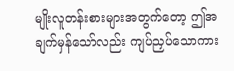မျိုးလူတန်းစားများအတွက်တော့ ဤအချက်မှန်သော်လည်း ကျပ်ညှပ်သောကား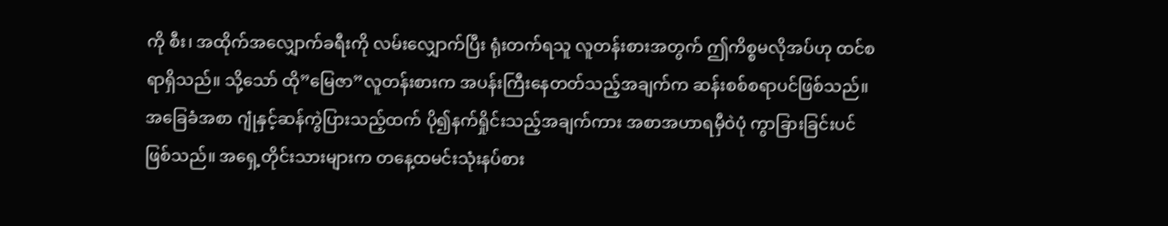ကို စီး၊ အထိုက်အလျှောက်ခရီးကို လမ်းလျှောက်ပြီး ရုံးတက်ရသူ လူတန်းစားအတွက် ဤကိစ္စမလိုအပ်ဟု ထင်စရာရှိသည်။ သို့သော် ထို”မြေဇာ”လူတန်းစားက အပန်းကြီးနေတတ်သည့်အချက်က ဆန်းစစ်စရာပင်ဖြစ်သည်။
အခြေခံအစာ ဂျုံနှင့်ဆန်ကွဲပြားသည့်ထက် ပို၍နက်ရှိုင်းသည့်အချက်ကား အစာအဟာရမှီဝဲပုံ ကွာခြားခြင်းပင် ဖြစ်သည်။ အရှေ့တိုင်းသားများက တနေ့ထမင်းသုံးနပ်စား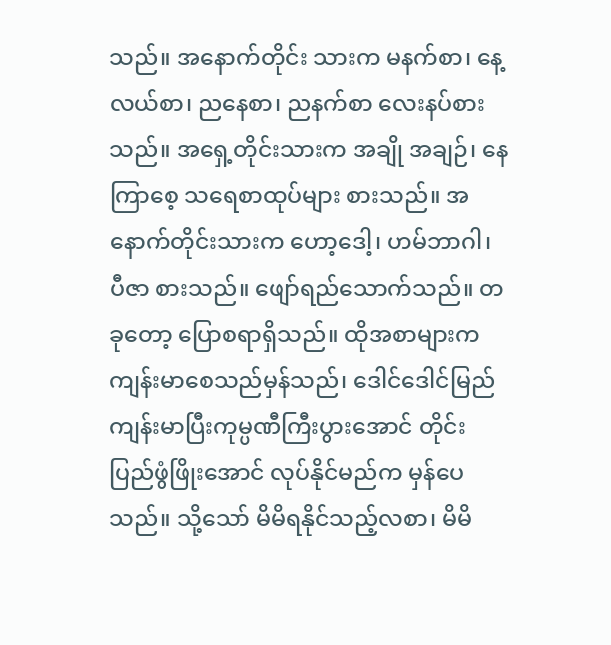သည်။ အနောက်တိုင်း သားက မနက်စာ၊ နေ့လယ်စာ၊ ညနေစာ၊ ညနက်စာ လေးနပ်စားသည်။ အရှေ့တိုင်းသားက အချို အချဉ်၊ နေကြာစေ့ သရေစာထုပ်များ စားသည်။ အနောက်တိုင်းသားက ဟော့ဒေါ့၊ ဟမ်ဘာဂါ၊ ပီဇာ စားသည်။ ဖျော်ရည်သောက်သည်။ တခုတော့ ပြောစရာရှိသည်။ ထိုအစာများက ကျန်းမာစေသည်မှန်သည်၊ ဒေါင်ဒေါင်မြည် ကျန်းမာပြီးကုမ္ပဏီကြီးပွားအောင် တိုင်းပြည်ဖွံဖြိုးအောင် လုပ်နိုင်မည်က မှန်ပေသည်။ သို့သော် မိမိရနိုင်သည့်လစာ၊ မိမိ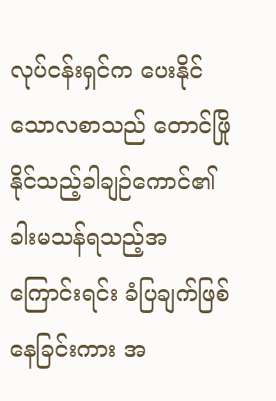လုပ်ငန်းရှင်က ပေးနိုင်သောလစာသည် တောင်ဖြို နိုင်သည့်ခါချဉ်ကောင်၏ခါးမသန်ရသည့်အကြောင်းရင်း ခံပြချက်ဖြစ်နေခြင်းကား အ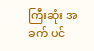ကြီးဆုံး အခက် ပင်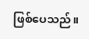ဖြစ်ပေသည်။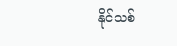နိုင်သစ်